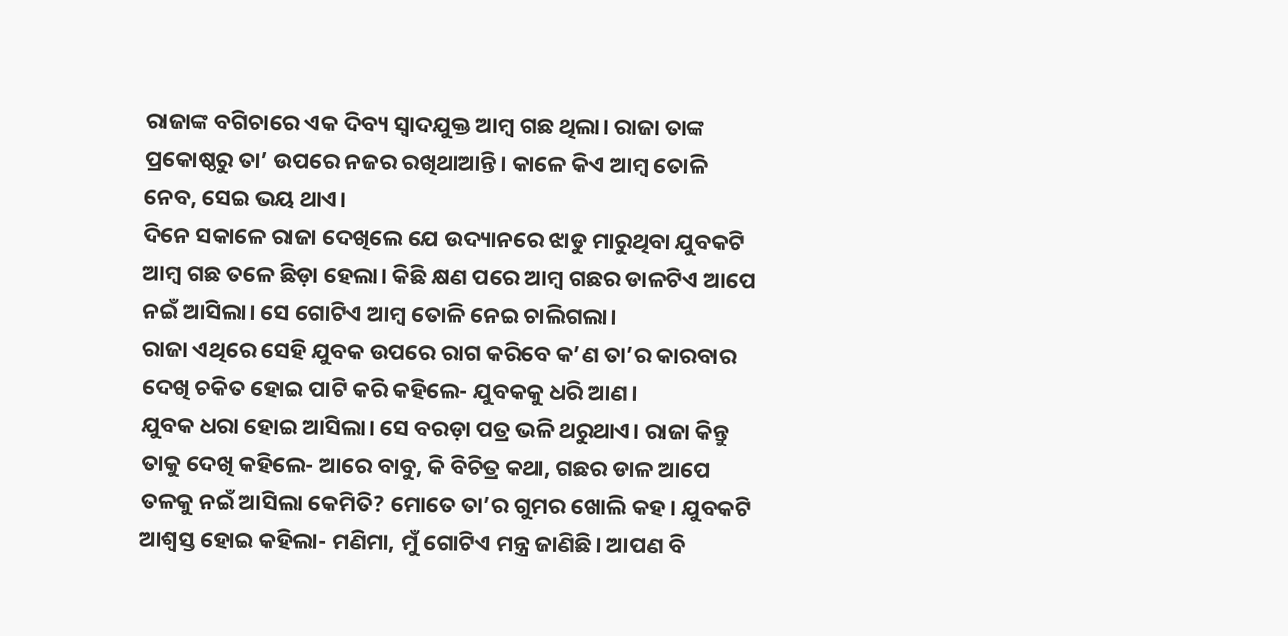ରାଜାଙ୍କ ବଗିଚାରେ ଏକ ଦିବ୍ୟ ସ୍ବାଦଯୁକ୍ତ ଆମ୍ବ ଗଛ ଥିଲା। ରାଜା ତାଙ୍କ ପ୍ରକୋଷ୍ଠରୁ ତା’ ଉପରେ ନଜର ରଖିଥାଆନ୍ତି। କାଳେ କିଏ ଆମ୍ବ ତୋଳି ନେବ, ସେଇ ଭୟ ଥାଏ।
ଦିନେ ସକାଳେ ରାଜା ଦେଖିଲେ ଯେ ଉଦ୍ୟାନରେ ଝାଡୁ ମାରୁଥିବା ଯୁବକଟି ଆମ୍ବ ଗଛ ତଳେ ଛିଡ଼ା ହେଲା‌। କିଛି କ୍ଷଣ ପରେ ଆମ୍ବ ଗଛର ଡାଳଟିଏ ଆପେ ନଇଁ ଆସିଲା। ସେ ଗୋଟିଏ ଆମ୍ବ ତୋଳି ନେଇ ଚାଲିଗଲା।
ରାଜା ଏଥିରେ ସେହି ଯୁବକ ଉପରେ ରାଗ କରିବେ କ’ଣ ତା’ର କାରବାର ଦେଖି ଚକିତ ହୋଇ ପାଟି କରି କହିଲେ- ଯୁବକକୁ ଧରି ଆଣ।
ଯୁବକ ଧରା ହୋଇ ଆସିଲା। ସେ ବରଡ଼ା ପତ୍ର ଭଳି ଥରୁଥାଏ। ରାଜା କିନ୍ତୁ ତାକୁ ଦେଖି କହିଲେ- ଆରେ ବାବୁ, କି ବିଚିତ୍ର କଥା, ଗଛର ଡାଳ ଆପେ ତଳକୁ ନଇଁ ଆସିଲା କେମିତି? ମୋତେ ତା’ର ଗୁମର ଖୋଲି କହ। ଯୁବକଟି ଆଶ୍ବସ୍ତ ହୋଇ କହିଲା- ମଣିମା, ମୁଁ ଗୋଟିଏ ମନ୍ତ୍ର ଜାଣିଛି। ଆପଣ ବି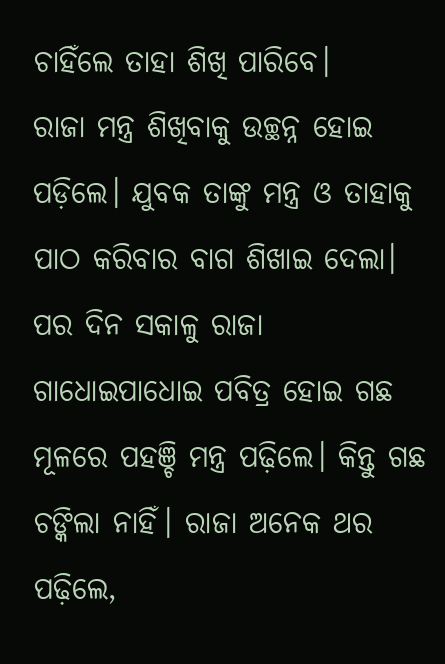ଚାହିଁଲେ ତାହା ଶିଖି ପାରିବେ।
ରାଜା ମନ୍ତ୍ର ଶିଖିବାକୁ ଉଚ୍ଛନ୍ନ ହୋଇ ପଡ଼ିଲେ। ଯୁବକ ତାଙ୍କୁ ମନ୍ତ୍ର ଓ ତାହାକୁ ପାଠ କରିବାର ବାଗ ଶିଖାଇ ଦେଲା। ପର ଦିନ ସକାଳୁ ରାଜା ଗାଧୋଇପାଧୋଇ ପବିତ୍ର ହୋଇ ଗଛ ମୂଳରେ ପହଞ୍ଚି ମନ୍ତ୍ର ପଢ଼ିଲେ। କିନ୍ତୁ ଗଛ ଚଙ୍କିଲା ନାହିଁ। ରାଜା ଅନେକ ଥର ପଢ଼ିଲେ,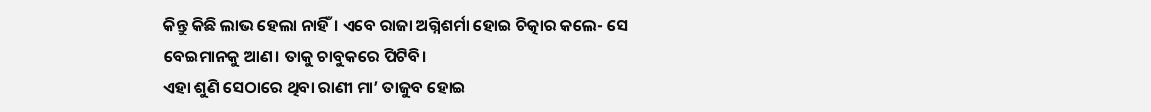କିନ୍ତୁ କିଛି ଲାଭ ହେଲା ନାହିଁ। ଏବେ ରାଜା ଅଗ୍ନିଶର୍ମା ହୋଇ ଚିତ୍କାର କଲେ- ସେ ବେଇମାନକୁ ଆଣ। ତାକୁ ଚାବୁକରେ ପିଟିବି।
ଏହା ଶୁଣି ସେଠାରେ ଥିବା ରାଣୀ ମା’ ତାଜୁବ ହୋଇ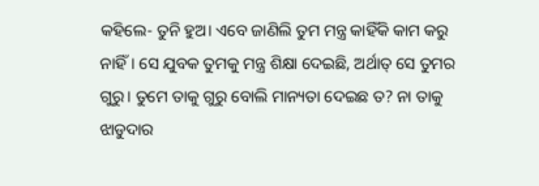କହିଲେ- ତୁନି ହୁଅ। ଏବେ ଜାଣିଲି ତୁମ ମନ୍ତ୍ର କାହିଁକି କାମ କରୁ ନାହିଁ। ସେ ଯୁବକ ତୁମକୁ ମନ୍ତ୍ର ଶିକ୍ଷା ଦେଇଛି, ଅର୍ଥାତ୍‌ ସେ ତୁମର ଗୁରୁ। ତୁମେ ତାକୁ ଗୁରୁ ବୋଲି ମାନ୍ୟତା ଦେଇଛ ତ? ନା ତାକୁ ଝାଡୁଦାର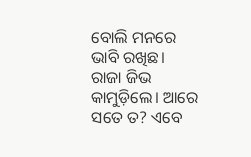ବୋଲି ମନରେ ଭାବି ରଖିଛ।
ରାଜା ଜିଭ କାମୁଡ଼ିଲେ। ଆରେ ସତେ ତ? ଏବେ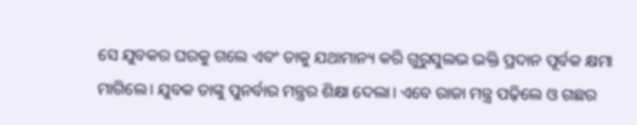ସେ ଯୁବକର ଘରକୁ ଗଲେ ଏବଂ ତାକୁ ଯଥାମାନ୍ୟ କରି ଗୁରୁସୁଲଭ ଭକ୍ତି ପ୍ରଦାନ ପୂର୍ବକ କ୍ଷମା ମାଗିଲେ। ଯୁବକ ତାଙ୍କୁ ପୁନର୍ବାର ମନ୍ତ୍ରର ଶିକ୍ଷା ଦେଲା। ଏବେ ରାଜା ମନ୍ତ୍ର ପଢ଼ିଲେ ଓ ଗଛର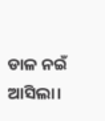ଡାଳ ନଇଁ ଆସିଲା।